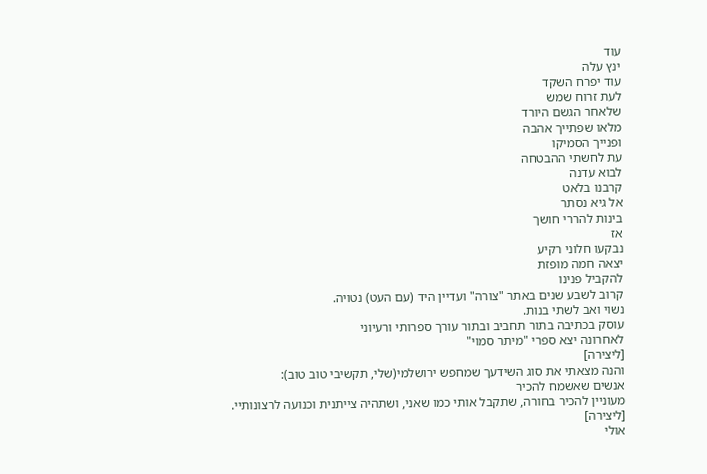עוד
ינץ עלה
עוד יפרח השקד
לעת זרוח שמש
שלאחר הגשם היורד
מלאו שפתייך אהבה
ופנייך הסמיקו
עת לחשתי ההבטחה
לבוא עדנה
קרבנו בלאט
אל גיא נסתר
בינות להררי חושך
אז
נבקעו חלוני רקיע
יצאה חמה מופזת
להקביל פנינו
קרוב לשבע שנים באתר "צורה" ועדיין היד (עם העט) נטויה.
נשוי ואב לשתי בנות.
עוסק בכתיבה בתור תחביב ובתור עורך ספרותי ורעיוני
לאחרונה יצא ספרי "מיתר סמוי"
[ליצירה]
והנה מצאתי את סוג השידעך שמחפש ירושלמי(שלי, תקשיבי טוב טוב):
אנשים שאשמח להכיר
מעוניין להכיר בחורה, שתקבל אותי כמו שאני, ושתהיה צייתנית וכנועה לרצונותיי.
[ליצירה]
אולי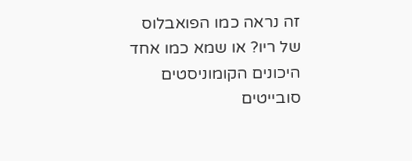זה נראה כמו הפואבלוס של ריו? או שמא כמו אחד היכונים הקומוניסטים סובייטים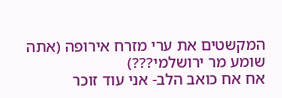המקשטים את ערי מזרח אירופה (אתה שומע מר ירושלמי???)
אח אח כואב הלב- אני עוד זוכר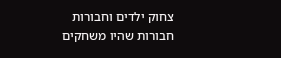צחוק ילדים וחבורות חבורות שהיו משחקים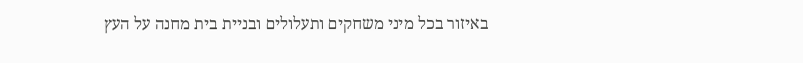באיזור בכל מיני משחקים ותעלולים ובניית בית מחנה על העץ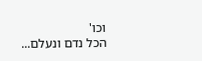וכו'
הכל נדם ונעלם...